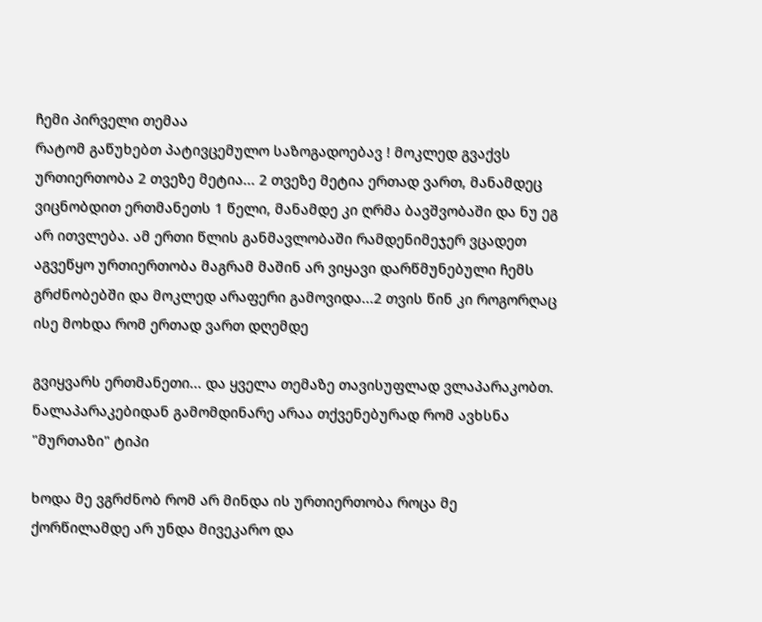ჩემი პირველი თემაა
რატომ გაწუხებთ პატივცემულო საზოგადოებავ ! მოკლედ გვაქვს ურთიერთობა 2 თვეზე მეტია... 2 თვეზე მეტია ერთად ვართ, მანამდეც ვიცნობდით ერთმანეთს 1 წელი, მანამდე კი ღრმა ბავშვობაში და ნუ ეგ არ ითვლება. ამ ერთი წლის განმავლობაში რამდენიმეჯერ ვცადეთ აგვეწყო ურთიერთობა მაგრამ მაშინ არ ვიყავი დარწმუნებული ჩემს გრძნობებში და მოკლედ არაფერი გამოვიდა...2 თვის წინ კი როგორღაც ისე მოხდა რომ ერთად ვართ დღემდე

გვიყვარს ერთმანეთი... და ყველა თემაზე თავისუფლად ვლაპარაკობთ. ნალაპარაკებიდან გამომდინარე არაა თქვენებურად რომ ავხსნა "მურთაზი" ტიპი

ხოდა მე ვგრძნობ რომ არ მინდა ის ურთიერთობა როცა მე ქორწილამდე არ უნდა მივეკარო და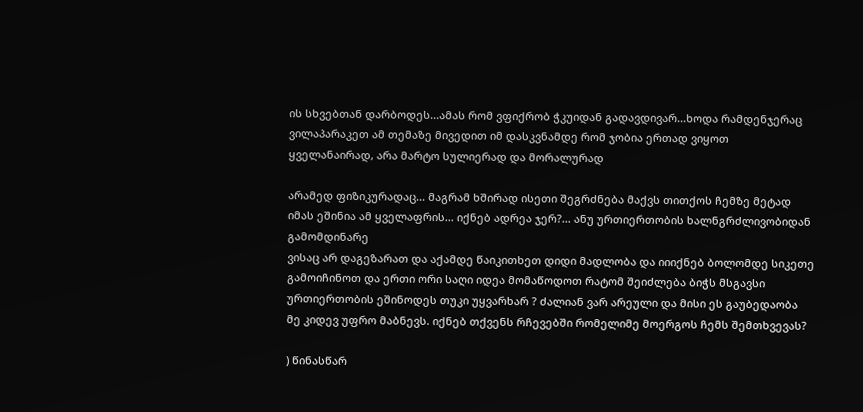ის სხვებთან დარბოდეს...ამას რომ ვფიქრობ ჭკუიდან გადავდივარ...ხოდა რამდენჯერაც ვილაპარაკეთ ამ თემაზე მივედით იმ დასკვნამდე რომ ჯობია ერთად ვიყოთ ყველანაირად, არა მარტო სულიერად და მორალურად

არამედ ფიზიკურადაც... მაგრამ ხშირად ისეთი შეგრძნება მაქვს თითქოს ჩემზე მეტად იმას ეშინია ამ ყველაფრის... იქნებ ადრეა ჯერ?... ანუ ურთიერთობის ხალნგრძლივობიდან გამომდინარე
ვისაც არ დაგეზარათ და აქამდე წაიკითხეთ დიდი მადლობა და იიიქნებ ბოლომდე სიკეთე გამოიჩინოთ და ერთი ორი საღი იდეა მომაწოდოთ რატომ შეიძლება ბიჭს მსგავსი ურთიერთობის ეშინოდეს თუკი უყვარხარ ? ძალიან ვარ არეული და მისი ეს გაუბედაობა მე კიდევ უფრო მაბნევს. იქნებ თქვენს რჩევებში რომელიმე მოერგოს ჩემს შემთხვევას?

) წინასწარ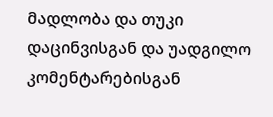მადლობა და თუკი დაცინვისგან და უადგილო კომენტარებისგან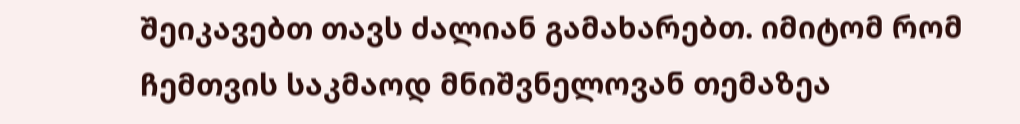შეიკავებთ თავს ძალიან გამახარებთ. იმიტომ რომ ჩემთვის საკმაოდ მნიშვნელოვან თემაზეა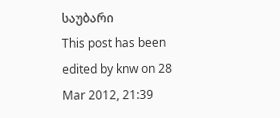საუბარი
This post has been edited by knw on 28 Mar 2012, 21:39